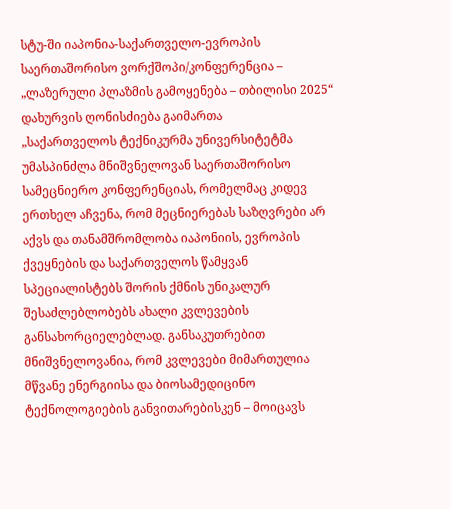სტუ-ში იაპონია-საქართველო-ევროპის საერთაშორისო ვორქშოპი/კონფერენცია – „ლაზერული პლაზმის გამოყენება – თბილისი 2025“ დახურვის ღონისძიება გაიმართა
„საქართველოს ტექნიკურმა უნივერსიტეტმა უმასპინძლა მნიშვნელოვან საერთაშორისო სამეცნიერო კონფერენციას, რომელმაც კიდევ ერთხელ აჩვენა, რომ მეცნიერებას საზღვრები არ აქვს და თანამშრომლობა იაპონიის, ევროპის ქვეყნების და საქართველოს წამყვან სპეციალისტებს შორის ქმნის უნიკალურ შესაძლებლობებს ახალი კვლევების განსახორციელებლად. განსაკუთრებით მნიშვნელოვანია, რომ კვლევები მიმართულია მწვანე ენერგიისა და ბიოსამედიცინო ტექნოლოგიების განვითარებისკენ – მოიცავს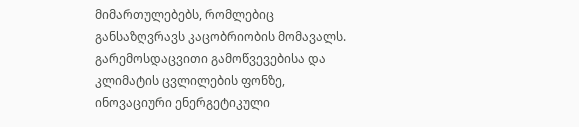მიმართულებებს, რომლებიც განსაზღვრავს კაცობრიობის მომავალს. გარემოსდაცვითი გამოწვევებისა და კლიმატის ცვლილების ფონზე, ინოვაციური ენერგეტიკული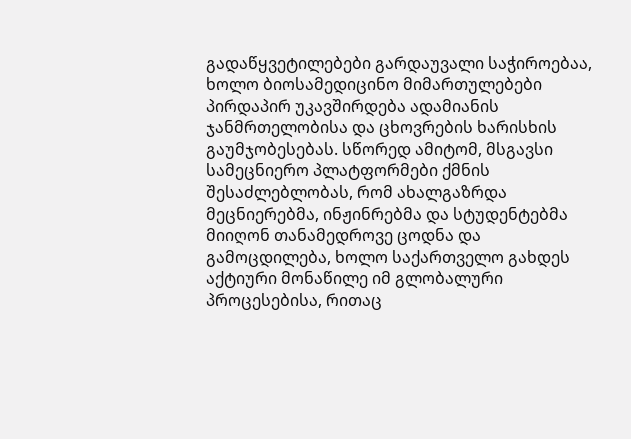გადაწყვეტილებები გარდაუვალი საჭიროებაა, ხოლო ბიოსამედიცინო მიმართულებები პირდაპირ უკავშირდება ადამიანის ჯანმრთელობისა და ცხოვრების ხარისხის გაუმჯობესებას. სწორედ ამიტომ, მსგავსი სამეცნიერო პლატფორმები ქმნის შესაძლებლობას, რომ ახალგაზრდა მეცნიერებმა, ინჟინრებმა და სტუდენტებმა მიიღონ თანამედროვე ცოდნა და გამოცდილება, ხოლო საქართველო გახდეს აქტიური მონაწილე იმ გლობალური პროცესებისა, რითაც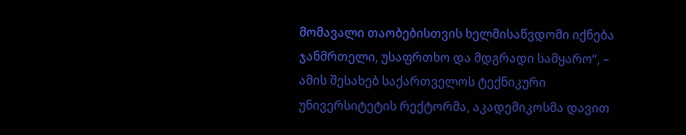მომავალი თაობებისთვის ხელმისაწვდომი იქნება ჯანმრთელი, უსაფრთხო და მდგრადი სამყარო“, – ამის შესახებ საქართველოს ტექნიკური უნივერსიტეტის რექტორმა, აკადემიკოსმა დავით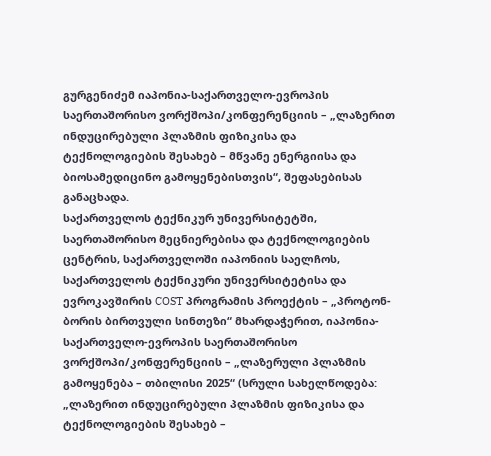გურგენიძემ იაპონია-საქართველო-ევროპის საერთაშორისო ვორქშოპი/კონფერენციის – „ლაზერით ინდუცირებული პლაზმის ფიზიკისა და ტექნოლოგიების შესახებ – მწვანე ენერგიისა და ბიოსამედიცინო გამოყენებისთვის“, შეფასებისას განაცხადა.
საქართველოს ტექნიკურ უნივერსიტეტში, საერთაშორისო მეცნიერებისა და ტექნოლოგიების ცენტრის, საქართველოში იაპონიის საელჩოს, საქართველოს ტექნიკური უნივერსიტეტისა და ევროკავშირის COST პროგრამის პროექტის – „პროტონ-ბორის ბირთვული სინთეზი“ მხარდაჭერით, იაპონია-საქართველო-ევროპის საერთაშორისო ვორქშოპი/კონფერენციის – „ლაზერული პლაზმის გამოყენება – თბილისი 2025“ (სრული სახელწოდება: „ლაზერით ინდუცირებული პლაზმის ფიზიკისა და ტექნოლოგიების შესახებ –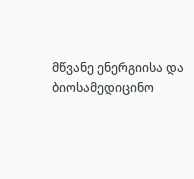მწვანე ენერგიისა და ბიოსამედიცინო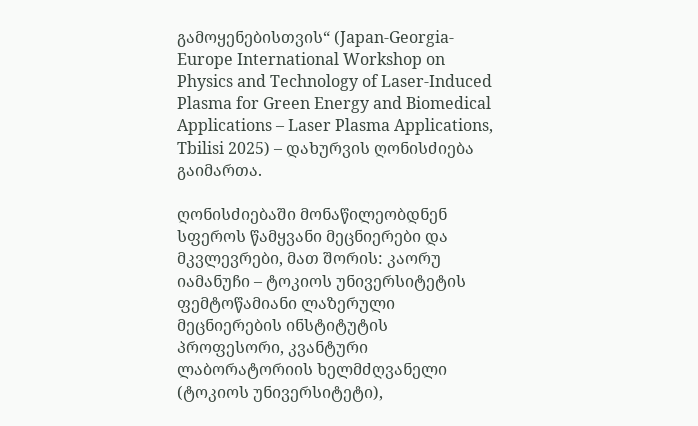გამოყენებისთვის“ (Japan-Georgia-Europe International Workshop on Physics and Technology of Laser-Induced Plasma for Green Energy and Biomedical Applications – Laser Plasma Applications, Tbilisi 2025) – დახურვის ღონისძიება გაიმართა.

ღონისძიებაში მონაწილეობდნენ სფეროს წამყვანი მეცნიერები და მკვლევრები, მათ შორის: კაორუ იამანუჩი – ტოკიოს უნივერსიტეტის ფემტოწამიანი ლაზერული მეცნიერების ინსტიტუტის პროფესორი, კვანტური ლაბორატორიის ხელმძღვანელი (ტოკიოს უნივერსიტეტი),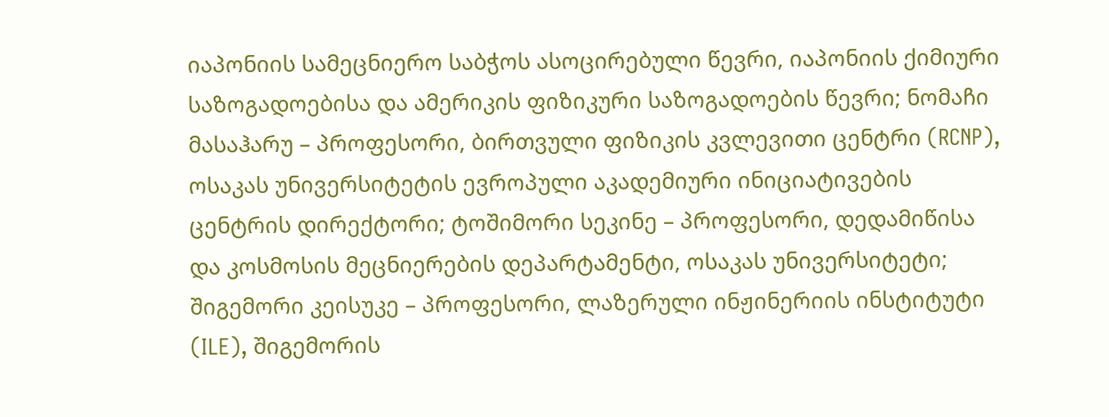იაპონიის სამეცნიერო საბჭოს ასოცირებული წევრი, იაპონიის ქიმიური საზოგადოებისა და ამერიკის ფიზიკური საზოგადოების წევრი; ნომაჩი მასაჰარუ – პროფესორი, ბირთვული ფიზიკის კვლევითი ცენტრი (RCNP), ოსაკას უნივერსიტეტის ევროპული აკადემიური ინიციატივების ცენტრის დირექტორი; ტოშიმორი სეკინე – პროფესორი, დედამიწისა და კოსმოსის მეცნიერების დეპარტამენტი, ოსაკას უნივერსიტეტი; შიგემორი კეისუკე – პროფესორი, ლაზერული ინჟინერიის ინსტიტუტი (ILE), შიგემორის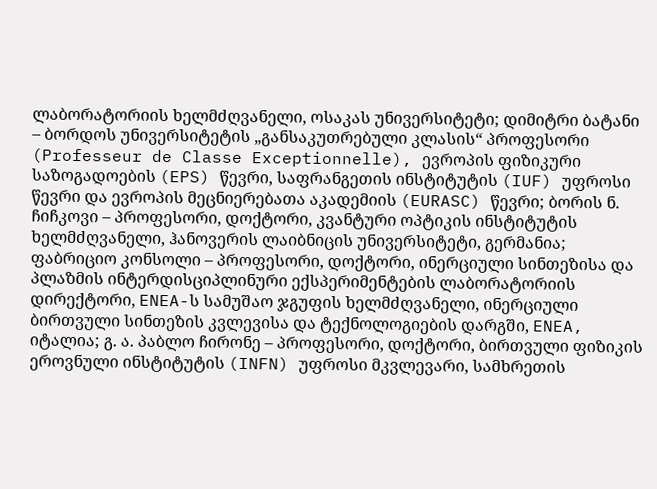ლაბორატორიის ხელმძღვანელი, ოსაკას უნივერსიტეტი; დიმიტრი ბატანი – ბორდოს უნივერსიტეტის „განსაკუთრებული კლასის“ პროფესორი (Professeur de Classe Exceptionnelle), ევროპის ფიზიკური საზოგადოების (EPS) წევრი, საფრანგეთის ინსტიტუტის (IUF) უფროსი წევრი და ევროპის მეცნიერებათა აკადემიის (EURASC) წევრი; ბორის ნ. ჩიჩკოვი – პროფესორი, დოქტორი, კვანტური ოპტიკის ინსტიტუტის ხელმძღვანელი, ჰანოვერის ლაიბნიცის უნივერსიტეტი, გერმანია; ფაბრიციო კონსოლი – პროფესორი, დოქტორი, ინერციული სინთეზისა და პლაზმის ინტერდისციპლინური ექსპერიმენტების ლაბორატორიის დირექტორი, ENEA-ს სამუშაო ჯგუფის ხელმძღვანელი, ინერციული ბირთვული სინთეზის კვლევისა და ტექნოლოგიების დარგში, ENEA, იტალია; გ. ა. პაბლო ჩირონე – პროფესორი, დოქტორი, ბირთვული ფიზიკის ეროვნული ინსტიტუტის (INFN) უფროსი მკვლევარი, სამხრეთის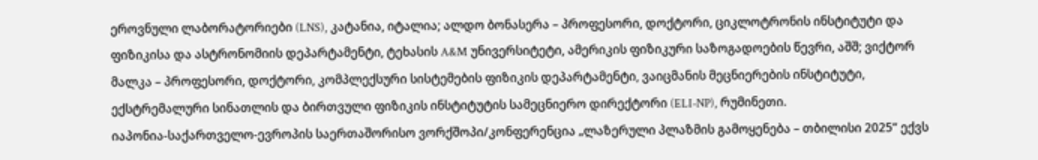ეროვნული ლაბორატორიები (LNS), კატანია, იტალია; ალდო ბონასერა – პროფესორი, დოქტორი, ციკლოტრონის ინსტიტუტი და ფიზიკისა და ასტრონომიის დეპარტამენტი, ტეხასის A&M უნივერსიტეტი, ამერიკის ფიზიკური საზოგადოების წევრი, აშშ; ვიქტორ მალკა – პროფესორი, დოქტორი, კომპლექსური სისტემების ფიზიკის დეპარტამენტი, ვაიცმანის მეცნიერების ინსტიტუტი, ექსტრემალური სინათლის და ბირთვული ფიზიკის ინსტიტუტის სამეცნიერო დირექტორი (ELI-NP), რუმინეთი.
იაპონია-საქართველო-ევროპის საერთაშორისო ვორქშოპი/კონფერენცია „ლაზერული პლაზმის გამოყენება – თბილისი 2025“ ექვს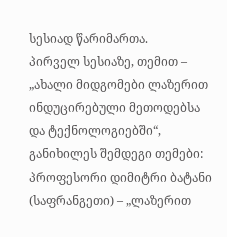სესიად წარიმართა.
პირველ სესიაზე, თემით – „ახალი მიდგომები ლაზერით ინდუცირებული მეთოდებსა და ტექნოლოგიებში“, განიხილეს შემდეგი თემები: პროფესორი დიმიტრი ბატანი (საფრანგეთი) – „ლაზერით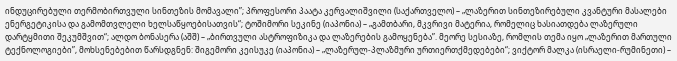ინდუცირებული თერმობირთვული სინთეზის მომავალი”; პროფესორი პაატა კერვალიშვილი (საქართველო) – „ლაზერით სინთეზირებული კვანტური მასალები ენერგეტიკისა და გამომთვლელი ხელსაწყოებისათვის“; ტოშიმორი სეკინე (იაპონია) – „გამთბარი, მკვრივი მატერია, რომელიც ხასიათდება ლაზერული დარტყმითი შეკუმშვით“; ალდო ბონასერა (აშშ) – „ბირთვული ასტროფიზიკა და ლაზერების გამოყენება”. მეორე სესიაზე, რომლის თემა იყო „ლაზერით მართული ტექნოლოგიები”, მოხსენებებით წარსდგნენ: შიგემორი კეისუკე (იაპონია) – „ლაზერულ-პლაზმური ურთიერთქმედებები“; ვიქტორ მალკა (ისრაელი-რუმინეთი) –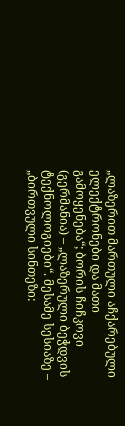„ლაზერით მართული აჩქარებული ელექტრონები და მათი გამოყენება“; ბორის ჩიჩკოვი (გერმანია) – „ლაზერული ბეჭდვის ტექნოლოგიები“. მესამე სესიაზე – „ბირთვული სინთეზი: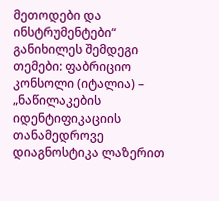მეთოდები და ინსტრუმენტები“ განიხილეს შემდეგი თემები: ფაბრიციო კონსოლი (იტალია) – „ნაწილაკების იდენტიფიკაციის თანამედროვე დიაგნოსტიკა ლაზერით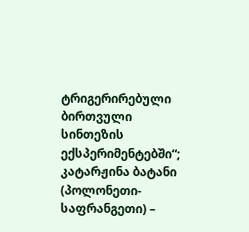ტრიგერირებული ბირთვული სინთეზის ექსპერიმენტებში“; კატარჟინა ბატანი (პოლონეთი-საფრანგეთი) –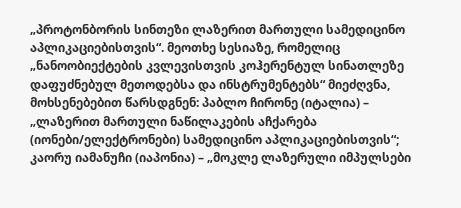„პროტონბორის სინთეზი ლაზერით მართული სამედიცინო აპლიკაციებისთვის“. მეოთხე სესიაზე, რომელიც „ნანოობიექტების კვლევისთვის კოჰერენტულ სინათლეზე დაფუძნებულ მეთოდებსა და ინსტრუმენტებს“ მიეძღვნა, მოხსენებებით წარსდგნენ: პაბლო ჩირონე (იტალია) – „ლაზერით მართული ნაწილაკების აჩქარება (იონები/ელექტრონები) სამედიცინო აპლიკაციებისთვის“; კაორუ იამანუჩი (იაპონია) – „მოკლე ლაზერული იმპულსები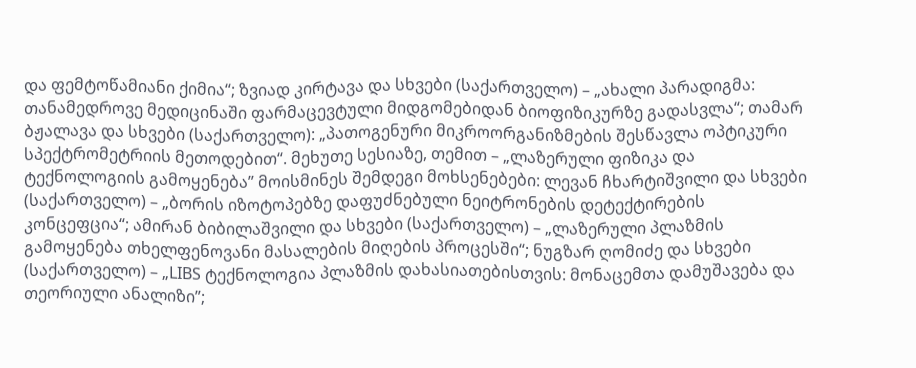და ფემტოწამიანი ქიმია“; ზვიად კირტავა და სხვები (საქართველო) – „ახალი პარადიგმა: თანამედროვე მედიცინაში ფარმაცევტული მიდგომებიდან ბიოფიზიკურზე გადასვლა“; თამარ ბჟალავა და სხვები (საქართველო): „პათოგენური მიკროორგანიზმების შესწავლა ოპტიკური სპექტრომეტრიის მეთოდებით“. მეხუთე სესიაზე, თემით – „ლაზერული ფიზიკა და ტექნოლოგიის გამოყენება” მოისმინეს შემდეგი მოხსენებები: ლევან ჩხარტიშვილი და სხვები (საქართველო) – „ბორის იზოტოპებზე დაფუძნებული ნეიტრონების დეტექტირების კონცეფცია“; ამირან ბიბილაშვილი და სხვები (საქართველო) – „ლაზერული პლაზმის გამოყენება თხელფენოვანი მასალების მიღების პროცესში“; ნუგზარ ღომიძე და სხვები (საქართველო) – „LIBS ტექნოლოგია პლაზმის დახასიათებისთვის: მონაცემთა დამუშავება და თეორიული ანალიზი”;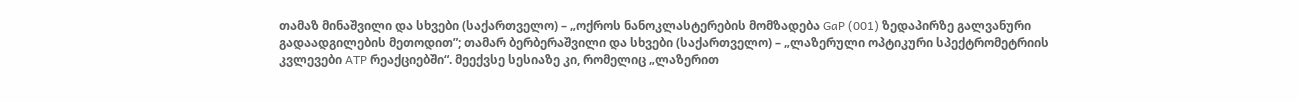თამაზ მინაშვილი და სხვები (საქართველო) – „ოქროს ნანოკლასტერების მომზადება GaP (001) ზედაპირზე გალვანური გადაადგილების მეთოდით”; თამარ ბერბერაშვილი და სხვები (საქართველო) – „ლაზერული ოპტიკური სპექტრომეტრიის კვლევები ATP რეაქციებში“. მეექვსე სესიაზე კი, რომელიც „ლაზერით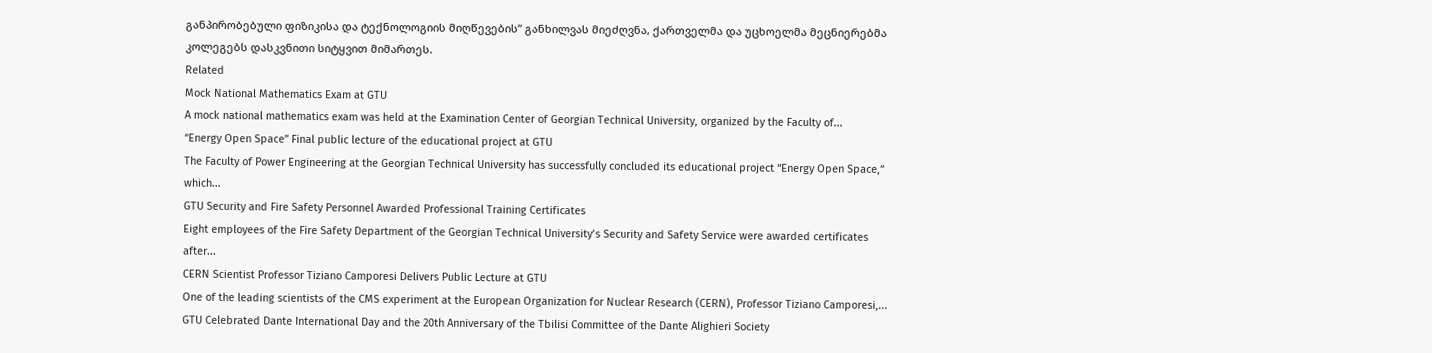განპირობებული ფიზიკისა და ტექნოლოგიის მიღწევების” განხილვას მიეძღვნა, ქართველმა და უცხოელმა მეცნიერებმა კოლეგებს დასკვნითი სიტყვით მიმართეს.
Related
Mock National Mathematics Exam at GTU
A mock national mathematics exam was held at the Examination Center of Georgian Technical University, organized by the Faculty of...
“Energy Open Space” Final public lecture of the educational project at GTU
The Faculty of Power Engineering at the Georgian Technical University has successfully concluded its educational project “Energy Open Space,” which...
GTU Security and Fire Safety Personnel Awarded Professional Training Certificates
Eight employees of the Fire Safety Department of the Georgian Technical University’s Security and Safety Service were awarded certificates after...
CERN Scientist Professor Tiziano Camporesi Delivers Public Lecture at GTU
One of the leading scientists of the CMS experiment at the European Organization for Nuclear Research (CERN), Professor Tiziano Camporesi,...
GTU Celebrated Dante International Day and the 20th Anniversary of the Tbilisi Committee of the Dante Alighieri Society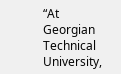“At Georgian Technical University,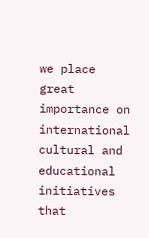we place great importance on international cultural and educational initiatives that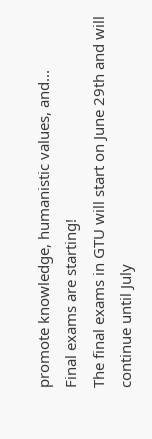promote knowledge, humanistic values, and...
Final exams are starting!
The final exams in GTU will start on June 29th and will continue until July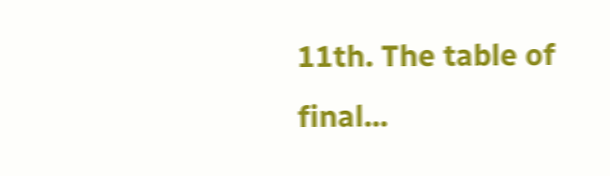11th. The table of final...